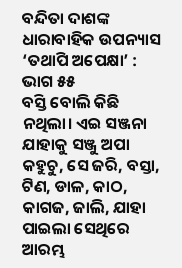ବନ୍ଦିତା ଦାଶଙ୍କ ଧାରାବାହିକ ଉପନ୍ୟାସ ‘ତଥାପି ଅପେକ୍ଷା’ : ଭାଗ ୫୫
ବସ୍ତି ବୋଲି କିଛି ନଥିଲା। ଏଇ ସଞ୍ଜନା ଯାହାକୁ ସଞ୍ଜୁ ଅପା କହୁଚୁ, ସେ ଜରି, ବସ୍ତା, ଟିଣ, ଡାଳ, କାଠ, କାଗଜ, ଜାଲି, ଯାହା ପାଇଲା ସେଥିରେ ଆରମ୍ଭ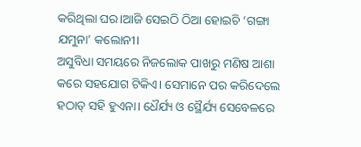କରିଥିଲା ଘର।ଆଜି ସେଇଠି ଠିଆ ହୋଇଚି ‘ଗଙ୍ଗା ଯମୁନା’ କଲୋନୀ।
ଅସୁବିଧା ସମୟରେ ନିଜଲୋକ ପାଖରୁ ମଣିଷ ଆଶା କରେ ସହଯୋଗ ଟିକିଏ। ସେମାନେ ପର କରିଦେଲେ ହଠାତ୍ ସହି ହୁଏନା। ଧୈର୍ଯ୍ୟ ଓ ସ୍ଥୈର୍ଯ୍ୟ ସେବେଳରେ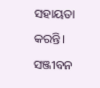ସହାୟତା କରନ୍ତି। ସଞ୍ଜୀବନ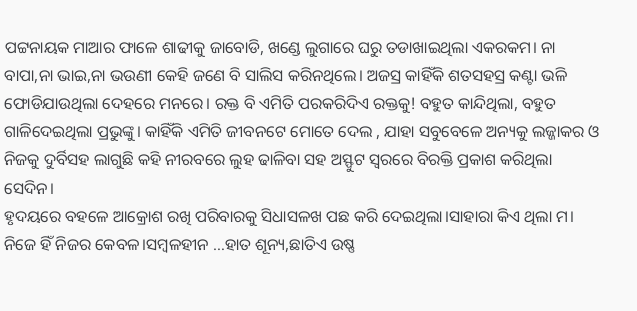ପଟ୍ଟନାୟକ ମାଆର ଫାଳେ ଶାଢୀକୁ ଜାବୋଡି, ଖଣ୍ଡେ ଲୁଗାରେ ଘରୁ ତଡାଖାଇଥିଲା ଏକରକମ। ନା ବାପା,ନା ଭାଇ,ନା ଭଉଣୀ କେହି ଜଣେ ବି ସାଲିସ କରିନଥିଲେ। ଅଜସ୍ର କାହିଁକି ଶତସହସ୍ର କଣ୍ଟା ଭଳି ଫୋଡିଯାଉଥିଲା ଦେହରେ ମନରେ। ରକ୍ତ ବି ଏମିତି ପରକରିଦିଏ ରକ୍ତକୁ! ବହୁତ କାନ୍ଦିଥିଲା, ବହୁତ ଗାଳିଦେଇଥିଲା ପ୍ରଭୁଙ୍କୁ। କାହିଁକି ଏମିତି ଜୀବନଟେ ମୋତେ ଦେଲ , ଯାହା ସବୁବେଳେ ଅନ୍ୟକୁ ଲଜ୍ଜାକର ଓ ନିଜକୁ ଦୁର୍ବିସହ ଲାଗୁଛି କହି ନୀରବରେ ଲୁହ ଢାଳିବା ସହ ଅସ୍ଫୁଟ ସ୍ବରରେ ବିରକ୍ତି ପ୍ରକାଶ କରିଥିଲା ସେଦିନ।
ହୃଦୟରେ ବହଳେ ଆକ୍ରୋଶ ରଖି ପରିବାରକୁ ସିଧାସଳଖ ପଛ କରି ଦେଇଥିଲା।ସାହାରା କିଏ ଥିଲା ମ। ନିଜେ ହିଁ ନିଜର କେବଳ।ସମ୍ବଳହୀନ …ହାତ ଶୂନ୍ୟ,ଛାତିଏ ଉଷ୍ଣ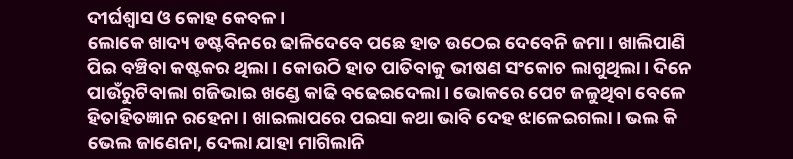ଦୀର୍ଘଶ୍ବାସ ଓ କୋହ କେବଳ ।
ଲୋକେ ଖାଦ୍ୟ ଡଷ୍ଟବିନରେ ଢାଳିଦେବେ ପଛେ ହାତ ଉଠେଇ ଦେବେନି ଜମା। ଖାଲିପାଣି ପିଇ ବଞ୍ଚିବା କଷ୍ଟକର ଥିଲା। କୋଉଠି ହାତ ପାତିବାକୁ ଭୀଷଣ ସଂକୋଚ ଲାଗୁଥିଲା। ଦିନେ ପାଉଁରୁଟିବାଲା ଗଜିଭାଇ ଖଣ୍ଡେ କାଢି ବଢେଇଦେଲା। ଭୋକରେ ପେଟ ଜଳୁଥିବା ବେଳେ ହିତାହିତଜ୍ଞାନ ରହେନା। ଖାଇଲାପରେ ପଇସା କଥା ଭାବି ଦେହ ଝାଳେଇଗଲା। ଭଲ କି ଭେଲ ଜାଣେନା, ଦେଲା ଯାହା ମାଗିଲାନି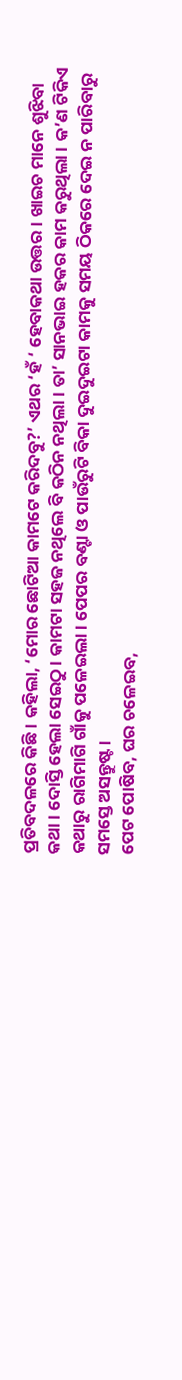ପ୍ରତିବଦଳରେ କିଛି। କହିଲା, ‘ମୋର ଛୋଟିଆ କାମଟେ କରିଦବୁ?’ ଏଥର ‘ହଁ ‘ ହେବାକଥା ଉତ୍ତର। ଖାଇଚ ମାନେ ଶୁଝିବା କଥା। ଦୋସ୍ତି ହେଲା ସେଇଠୁ। କାମଟା ସହଜ ନଥିଲେ ବି କଠିନ ନଥିଲା। ତା’ ସାନଭାଇ ହକର କାମ କରୁଥିଲା । କ’ଣ ଟିକିଏ କଥାରୁ ରାଗିମାଗି ଗାଁକୁ ପଳେଇଲା। ପେପର ବଣ୍ଟା ଓ ପାଉଁରୁଟି ବିକା ଦୁଇଦୁଇଟା କାମକୁ ସମୟ ଠିକରେ ଦେଇ ନ ପାରିବାରୁ ସମସ୍ତେ ଅସନ୍ତୁଷ୍ଟ।
ପେଟ ପୋଷିବ, ଘର ଚଳେଇବ,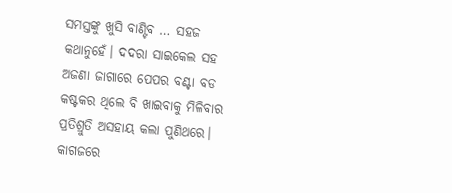ସମସ୍ତଙ୍କୁ ଖୁସି ବାଣ୍ଟିବ … ସହଜ କଥାନୁହେଁ। ଦଦରା ସାଇକେଲ ସହ ଅଜଣା ଜାଗାରେ ପେପର ବଣ୍ଟା ବଡ କଷ୍ଟକର ଥିଲେ ବି ଖାଇବାକୁ ମିଳିବାର ପ୍ରତିଶ୍ରୁତି ଅସହାୟ କଲା ପୁଣିଥରେ। କାଗଜରେ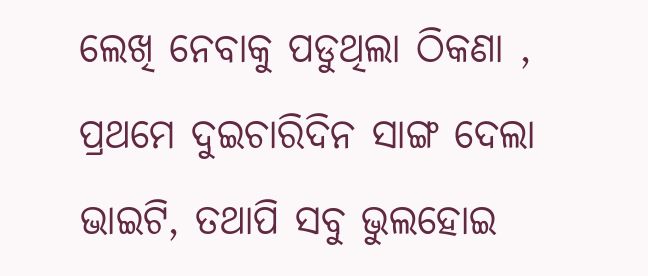ଲେଖି ନେବାକୁ ପଡୁଥିଲା ଠିକଣା , ପ୍ରଥମେ ଦୁଇଚାରିଦିନ ସାଙ୍ଗ ଦେଲା ଭାଇଟି, ତଥାପି ସବୁ ଭୁଲହୋଇ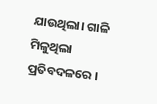ଯାଉଥିଲା। ଗାଳି ମିଳୁଥିଲା ପ୍ରତିବଦଳରେ ।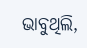ଭାବୁଥିଲି,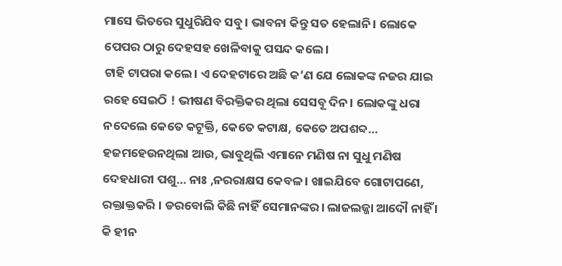ମାସେ ଭିତରେ ସୁଧୁରିଯିବ ସବୁ। ଭାବନା କିନ୍ତୁ ସତ ହେଲାନି। ଲୋକେ ପେପର ଠାରୁ ଦେହସହ ଖେଳିବାକୁ ପସନ୍ଦ କଲେ।
ଟାହି ଟାପରା କଲେ। ଏ ଦେହଟାରେ ଅଛି କ’ଣ ଯେ ଲୋକଙ୍କ ନଜର ଯାଇ ରହେ ସେଇଠି ! ଭୀଷଣ ବିରକ୍ତିକର ଥିଲା ସେସବୂ ଦିନ। ଲୋକଙ୍କୁ ଧରା ନଦେଲେ କେତେ କଟୂକ୍ତି, କେତେ କଟାକ୍ଷ, କେତେ ଅପଶବ୍ଦ… ହଜମହେଉନଥିଲା ଆଉ, ଭାବୁଥିଲି ଏମାନେ ମଣିଷ ନା ସୁଧୁ ମଣିଷ ଦେହଧାରୀ ପଶୁ… ନାଃ ,ନରରାକ୍ଷସ କେବଳ। ଖାଇଯିବେ ଗୋଟାପଣେ, ରକ୍ତାକ୍ତକରି । ଡରବୋଲି କିଛି ନାହିଁ ସେମାନଙ୍କର। ଲାଜଲଜ୍ଜା ଆଦୌ ନାହିଁ । କି ହୀନ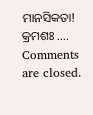ମାନସିକତା!
କ୍ରମଶଃ ….
Comments are closed.